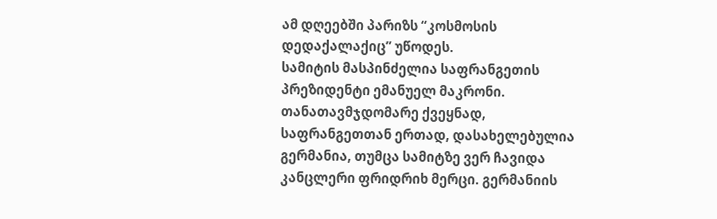ამ დღეებში პარიზს “კოსმოსის დედაქალაქიც” უწოდეს.
სამიტის მასპინძელია საფრანგეთის პრეზიდენტი ემანუელ მაკრონი. თანათავმჯდომარე ქვეყნად, საფრანგეთთან ერთად, დასახელებულია გერმანია, თუმცა სამიტზე ვერ ჩავიდა კანცლერი ფრიდრიხ მერცი. გერმანიის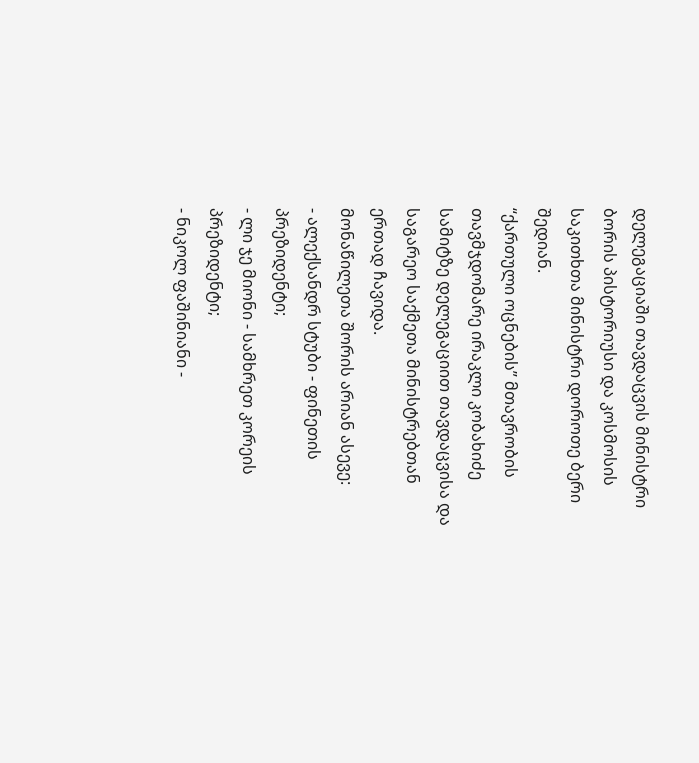დელეგაციაში თავდაცვის მინისტრი ბორის პისტორიუსი და კოსმოსის საკითხთა მინისტრი დოროთე ბერი შედიან.
“ქართული ოცნების” მთავრობის თავმჯდომარე ირაკლი კობახიძე სამიტზე დელეგაციით თავდაცვისა და საგარეო საქმეთა მინისტრებთან ერთად ჩავიდა.
მონაწილეთა შორის არიან ასევე:
- ალექსანდრ სტუბი - ფინეთის პრეზიდენტი;
- ლი ჯე მიონი - სამხრეთ კორეის პრეზიდენტი;
- ნიკოლ ფაშინიანი -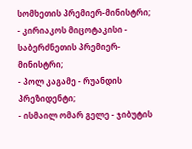სომხეთის პრემიერ-მინისტრი;
- კირიაკოს მიცოტაკისი - საბერძნეთის პრემიერ-მინისტრი;
- პოლ კაგამე - რუანდის პრეზიდენტი;
- ისმაილ ომარ გელე - ჯიბუტის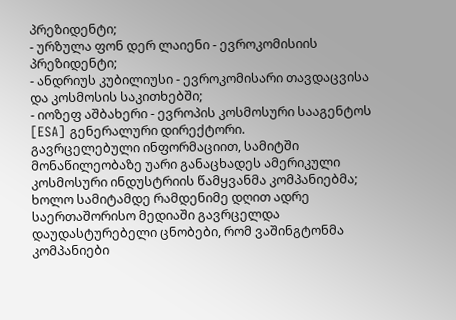პრეზიდენტი;
- ურზულა ფონ დერ ლაიენი - ევროკომისიის პრეზიდენტი;
- ანდრიუს კუბილიუსი - ევროკომისარი თავდაცვისა და კოსმოსის საკითხებში;
- იოზეფ აშბახერი - ევროპის კოსმოსური სააგენტოს [ESA] გენერალური დირექტორი.
გავრცელებული ინფორმაციით, სამიტში მონაწილეობაზე უარი განაცხადეს ამერიკული კოსმოსური ინდუსტრიის წამყვანმა კომპანიებმა; ხოლო სამიტამდე რამდენიმე დღით ადრე საერთაშორისო მედიაში გავრცელდა დაუდასტურებელი ცნობები, რომ ვაშინგტონმა კომპანიები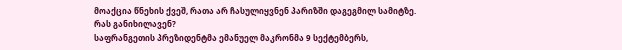მოაქცია წნეხის ქვეშ, რათა არ ჩასულიყვნენ პარიზში დაგეგმილ სამიტზე.
რას განიხილავენ?
საფრანგეთის პრეზიდენტმა ემანუელ მაკრონმა 9 სექტემბერს,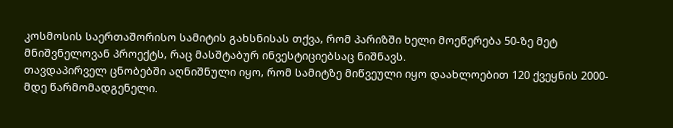კოსმოსის საერთაშორისო სამიტის გახსნისას თქვა, რომ პარიზში ხელი მოეწერება 50-ზე მეტ მნიშვნელოვან პროექტს, რაც მასშტაბურ ინვესტიციებსაც ნიშნავს.
თავდაპირველ ცნობებში აღნიშნული იყო, რომ სამიტზე მიწვეული იყო დაახლოებით 120 ქვეყნის 2000-მდე წარმომადგენელი.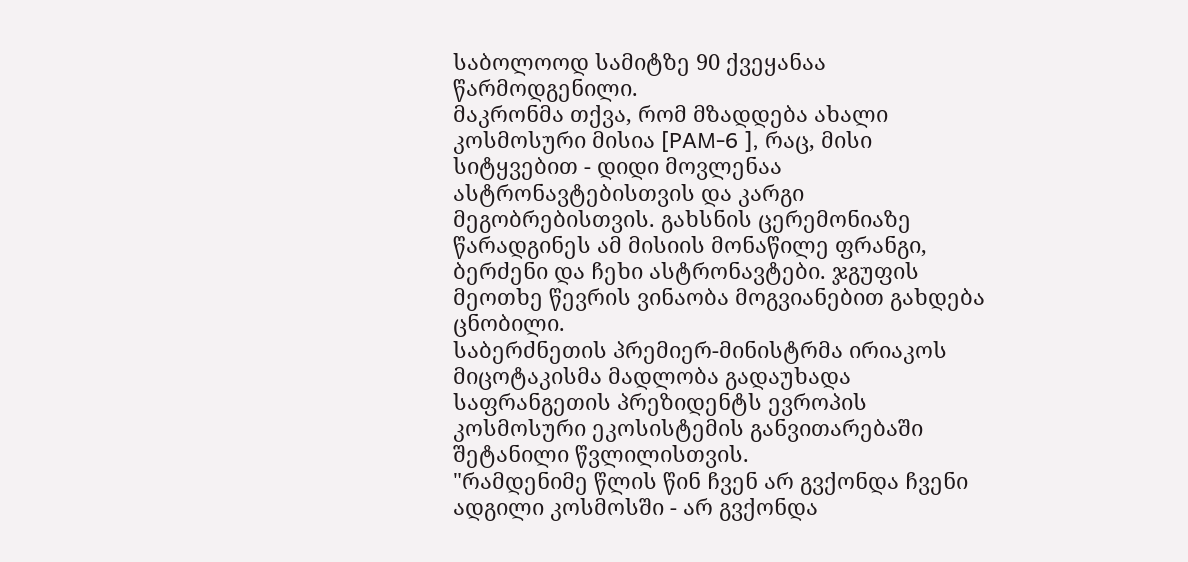საბოლოოდ სამიტზე 90 ქვეყანაა წარმოდგენილი.
მაკრონმა თქვა, რომ მზადდება ახალი კოსმოსური მისია [PAM-6 ], რაც, მისი სიტყვებით - დიდი მოვლენაა ასტრონავტებისთვის და კარგი მეგობრებისთვის. გახსნის ცერემონიაზე წარადგინეს ამ მისიის მონაწილე ფრანგი, ბერძენი და ჩეხი ასტრონავტები. ჯგუფის მეოთხე წევრის ვინაობა მოგვიანებით გახდება ცნობილი.
საბერძნეთის პრემიერ-მინისტრმა ირიაკოს მიცოტაკისმა მადლობა გადაუხადა საფრანგეთის პრეზიდენტს ევროპის კოსმოსური ეკოსისტემის განვითარებაში შეტანილი წვლილისთვის.
"რამდენიმე წლის წინ ჩვენ არ გვქონდა ჩვენი ადგილი კოსმოსში - არ გვქონდა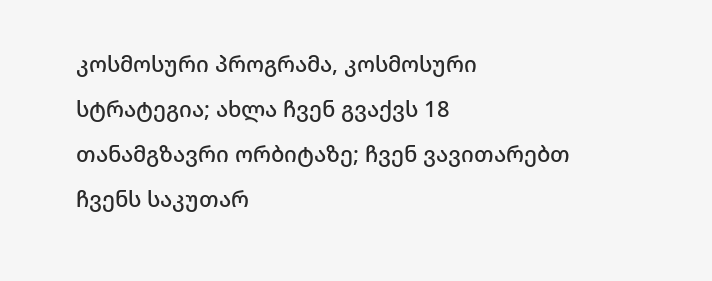კოსმოსური პროგრამა, კოსმოსური სტრატეგია; ახლა ჩვენ გვაქვს 18 თანამგზავრი ორბიტაზე; ჩვენ ვავითარებთ ჩვენს საკუთარ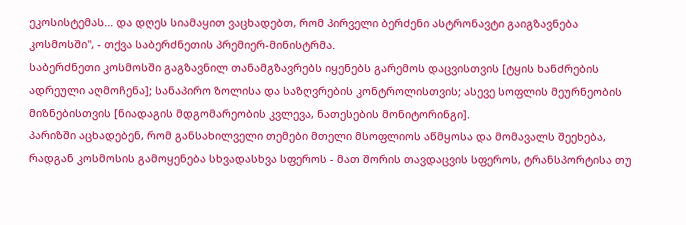ეკოსისტემას... და დღეს სიამაყით ვაცხადებთ, რომ პირველი ბერძენი ასტრონავტი გაიგზავნება კოსმოსში", - თქვა საბერძნეთის პრემიერ-მინისტრმა.
საბერძნეთი კოსმოსში გაგზავნილ თანამგზავრებს იყენებს გარემოს დაცვისთვის [ტყის ხანძრების ადრეული აღმოჩენა]; სანაპირო ზოლისა და საზღვრების კონტროლისთვის; ასევე სოფლის მეურნეობის მიზნებისთვის [ნიადაგის მდგომარეობის კვლევა, ნათესების მონიტორინგი].
პარიზში აცხადებენ, რომ განსახილველი თემები მთელი მსოფლიოს აწმყოსა და მომავალს შეეხება, რადგან კოსმოსის გამოყენება სხვადასხვა სფეროს - მათ შორის თავდაცვის სფეროს, ტრანსპორტისა თუ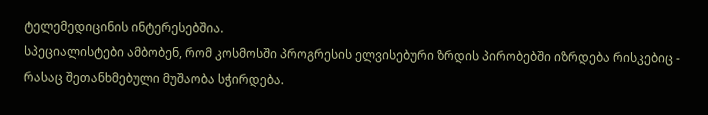ტელემედიცინის ინტერესებშია.
სპეციალისტები ამბობენ, რომ კოსმოსში პროგრესის ელვისებური ზრდის პირობებში იზრდება რისკებიც - რასაც შეთანხმებული მუშაობა სჭირდება.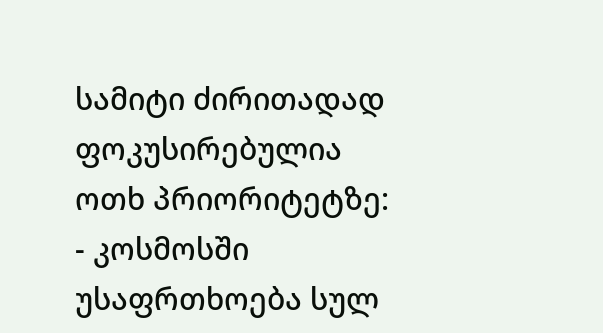სამიტი ძირითადად ფოკუსირებულია ოთხ პრიორიტეტზე:
- კოსმოსში უსაფრთხოება სულ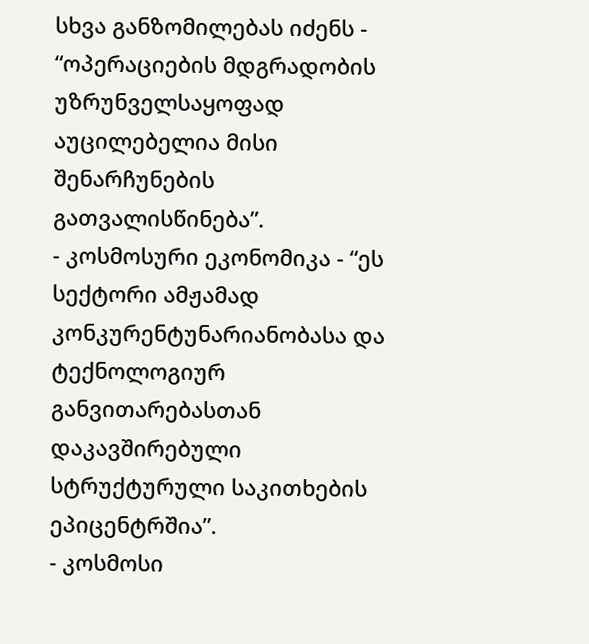სხვა განზომილებას იძენს - “ოპერაციების მდგრადობის უზრუნველსაყოფად აუცილებელია მისი შენარჩუნების გათვალისწინება”.
- კოსმოსური ეკონომიკა - “ეს სექტორი ამჟამად კონკურენტუნარიანობასა და ტექნოლოგიურ განვითარებასთან დაკავშირებული სტრუქტურული საკითხების ეპიცენტრშია”.
- კოსმოსი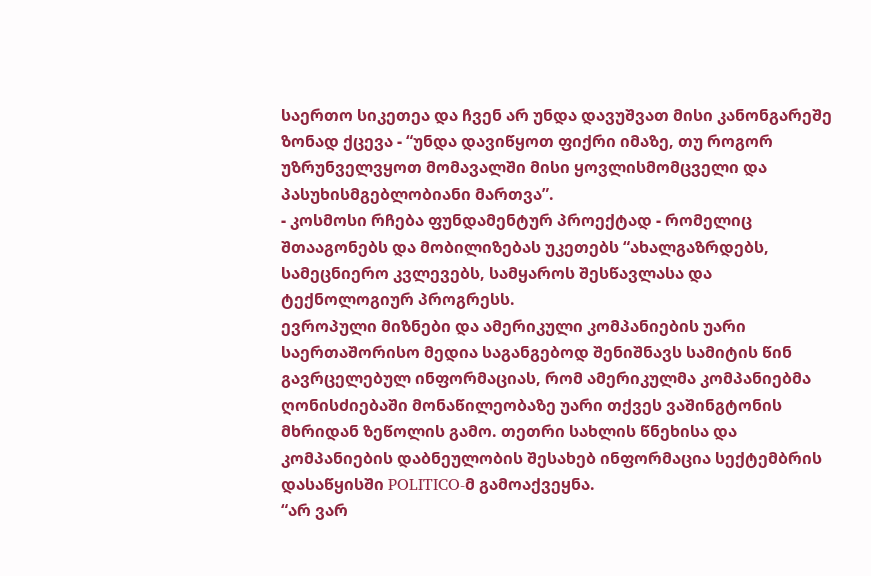საერთო სიკეთეა და ჩვენ არ უნდა დავუშვათ მისი კანონგარეშე ზონად ქცევა - “უნდა დავიწყოთ ფიქრი იმაზე, თუ როგორ უზრუნველვყოთ მომავალში მისი ყოვლისმომცველი და პასუხისმგებლობიანი მართვა”.
- კოსმოსი რჩება ფუნდამენტურ პროექტად - რომელიც შთააგონებს და მობილიზებას უკეთებს “ახალგაზრდებს, სამეცნიერო კვლევებს, სამყაროს შესწავლასა და ტექნოლოგიურ პროგრესს.
ევროპული მიზნები და ამერიკული კომპანიების უარი
საერთაშორისო მედია საგანგებოდ შენიშნავს სამიტის წინ გავრცელებულ ინფორმაციას, რომ ამერიკულმა კომპანიებმა ღონისძიებაში მონაწილეობაზე უარი თქვეს ვაშინგტონის მხრიდან ზეწოლის გამო. თეთრი სახლის წნეხისა და კომპანიების დაბნეულობის შესახებ ინფორმაცია სექტემბრის დასაწყისში POLITICO-მ გამოაქვეყნა.
“არ ვარ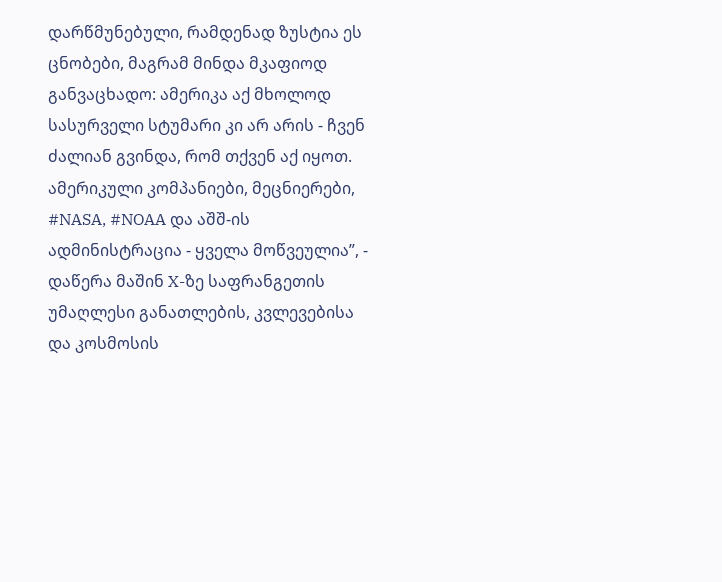დარწმუნებული, რამდენად ზუსტია ეს ცნობები, მაგრამ მინდა მკაფიოდ განვაცხადო: ამერიკა აქ მხოლოდ სასურველი სტუმარი კი არ არის - ჩვენ ძალიან გვინდა, რომ თქვენ აქ იყოთ. ამერიკული კომპანიები, მეცნიერები, #NASA, #NOAA და აშშ-ის ადმინისტრაცია - ყველა მოწვეულია”, - დაწერა მაშინ X-ზე საფრანგეთის უმაღლესი განათლების, კვლევებისა და კოსმოსის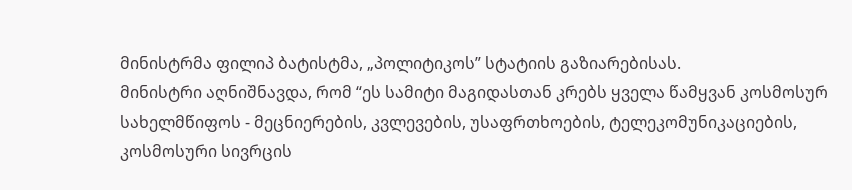მინისტრმა ფილიპ ბატისტმა, „პოლიტიკოს” სტატიის გაზიარებისას.
მინისტრი აღნიშნავდა, რომ “ეს სამიტი მაგიდასთან კრებს ყველა წამყვან კოსმოსურ სახელმწიფოს - მეცნიერების, კვლევების, უსაფრთხოების, ტელეკომუნიკაციების, კოსმოსური სივრცის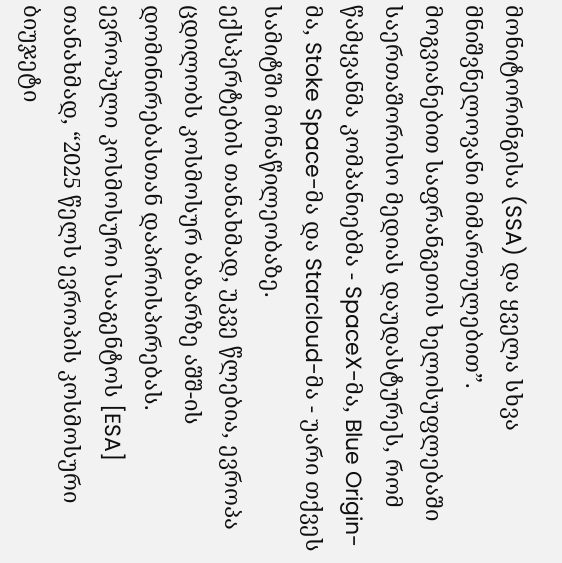მონიტორინგისა (SSA) და ყველა სხვა მნიშვნელოვანი მიმართულებით”.
მოგვიანებით საფრანგეთის ხელისუფლებაში საერთაშორისო მედიას დაუდასტურეს, რომ წამყვანმა კომპანიებმა - SpaceX-მა, Blue Origin-მა, Stoke Space-მა და Starcloud-მა - უარი თქვეს სამიტში მონაწილეობაზე.
ექსპერტების თანახმად, უკვე წლებია, ევროპა ცდილობს კოსმოსურ ბაზარზე აშშ-ის დომინირებასთან დაპირისპირებას.
ევროპული კოსმოსური სააგენტოს [ESA] თანახმად, “2025 წელს ევროპის კოსმოსური ბიუჯეტი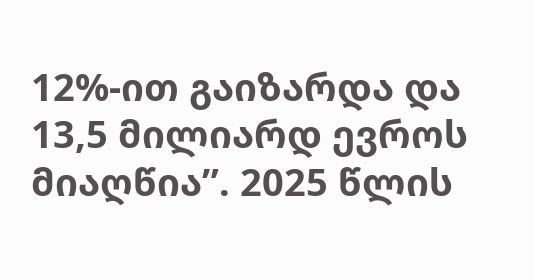12%-ით გაიზარდა და 13,5 მილიარდ ევროს მიაღწია”. 2025 წლის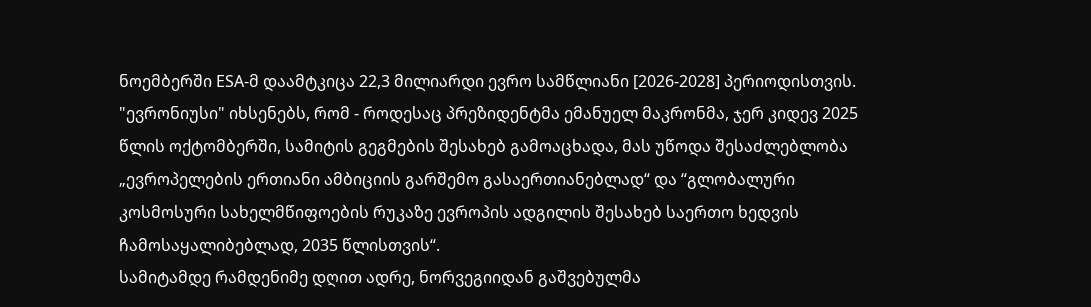ნოემბერში ESA-მ დაამტკიცა 22,3 მილიარდი ევრო სამწლიანი [2026-2028] პერიოდისთვის.
"ევრონიუსი" იხსენებს, რომ - როდესაც პრეზიდენტმა ემანუელ მაკრონმა, ჯერ კიდევ 2025 წლის ოქტომბერში, სამიტის გეგმების შესახებ გამოაცხადა, მას უწოდა შესაძლებლობა „ევროპელების ერთიანი ამბიციის გარშემო გასაერთიანებლად“ და “გლობალური კოსმოსური სახელმწიფოების რუკაზე ევროპის ადგილის შესახებ საერთო ხედვის ჩამოსაყალიბებლად, 2035 წლისთვის“.
სამიტამდე რამდენიმე დღით ადრე, ნორვეგიიდან გაშვებულმა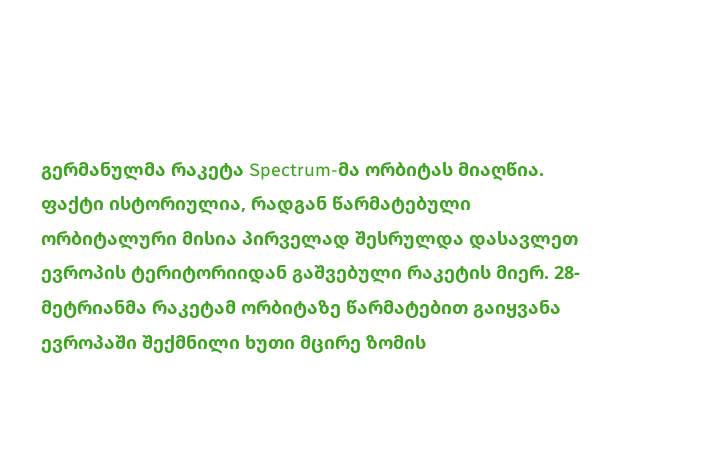გერმანულმა რაკეტა Spectrum-მა ორბიტას მიაღწია. ფაქტი ისტორიულია, რადგან წარმატებული ორბიტალური მისია პირველად შესრულდა დასავლეთ ევროპის ტერიტორიიდან გაშვებული რაკეტის მიერ. 28-მეტრიანმა რაკეტამ ორბიტაზე წარმატებით გაიყვანა ევროპაში შექმნილი ხუთი მცირე ზომის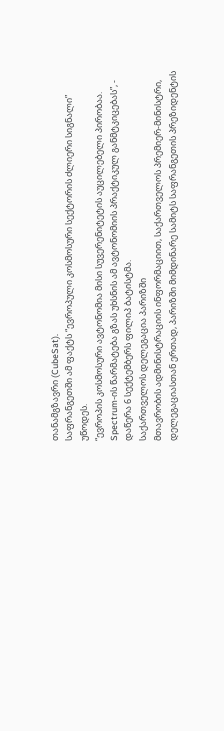თანამგზავრი (CubeSat).
საფრანგეთში ამ ფაქტს “ევროპული კოსმოსური სექტორის ძლიერი სიგნალი” უწოდეს.
“ევროპის კოსმოსური ავტონომია მისი სუვერენიტეტის აუცილებელი პირობაა. Spectrum-ის წარმატება გზას უხსნის ამ ავტონომიის პრაქტიკულ განმტკიცებას”, - დაწერა 6 სექტემბერს ფილიპ ბატისტმა.
საქართველოს დელეგაცია პარიზში
მთავრობის ადმინისტრაციის ინფორმაციით, საქართველოს პრემიერ-მინისტრი, დელეგაციასთან ერთად, პარიზში მიმდინარე სამიტს საფრანგეთის პრეზიდენტის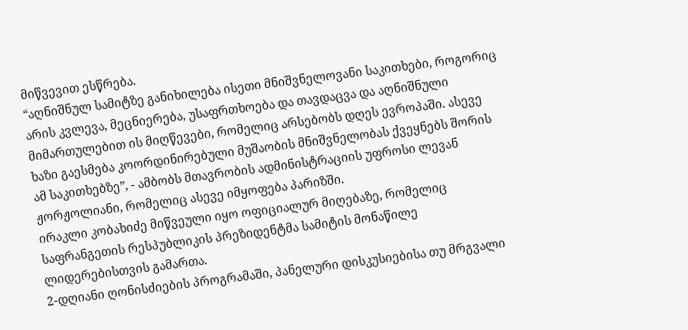მიწვევით ესწრება.
“აღნიშნულ სამიტზე განიხილება ისეთი მნიშვნელოვანი საკითხები, როგორიც არის კვლევა, მეცნიერება, უსაფრთხოება და თავდაცვა და აღნიშნული მიმართულებით ის მიღწევები, რომელიც არსებობს დღეს ევროპაში. ასევე ხაზი გაესმება კოორდინირებული მუშაობის მნიშვნელობას ქვეყნებს შორის ამ საკითხებზე”, - ამბობს მთავრობის ადმინისტრაციის უფროსი ლევან ჟორჟოლიანი, რომელიც ასევე იმყოფება პარიზში.
ირაკლი კობახიძე მიწვეული იყო ოფიციალურ მიღებაზე, რომელიც საფრანგეთის რესპუბლიკის პრეზიდენტმა სამიტის მონაწილე ლიდერებისთვის გამართა.
2-დღიანი ღონისძიების პროგრამაში, პანელური დისკუსიებისა თუ მრგვალი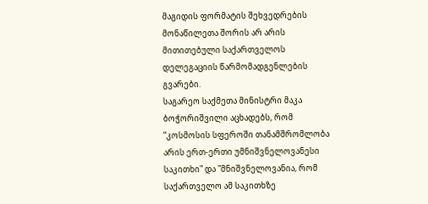მაგიდის ფორმატის შეხვედრების მონაწილეთა შორის არ არის მითითებული საქართველოს დელეგაციის წარმომადგენლების გვარები.
საგარეო საქმეთა მინისტრი მაკა ბოჭორიშვილი აცხადებს, რომ “კოსმოსის სფეროში თანამშრომლობა არის ერთ-ერთი უმნიშვნელოვანესი საკითხი" და "მნიშვნელოვანია, რომ საქართველო ამ საკითხზე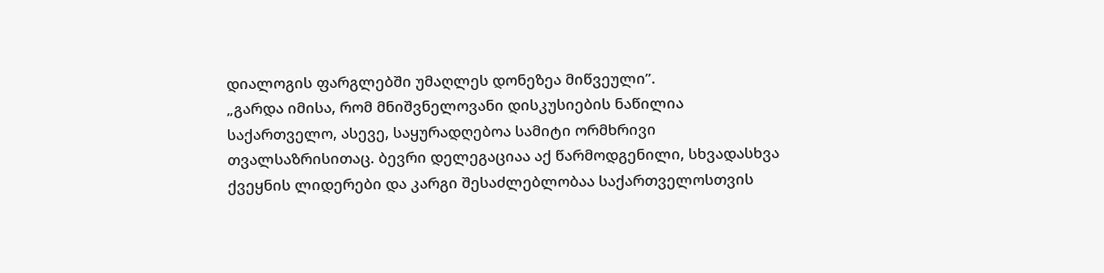დიალოგის ფარგლებში უმაღლეს დონეზეა მიწვეული”.
„გარდა იმისა, რომ მნიშვნელოვანი დისკუსიების ნაწილია საქართველო, ასევე, საყურადღებოა სამიტი ორმხრივი თვალსაზრისითაც. ბევრი დელეგაციაა აქ წარმოდგენილი, სხვადასხვა ქვეყნის ლიდერები და კარგი შესაძლებლობაა საქართველოსთვის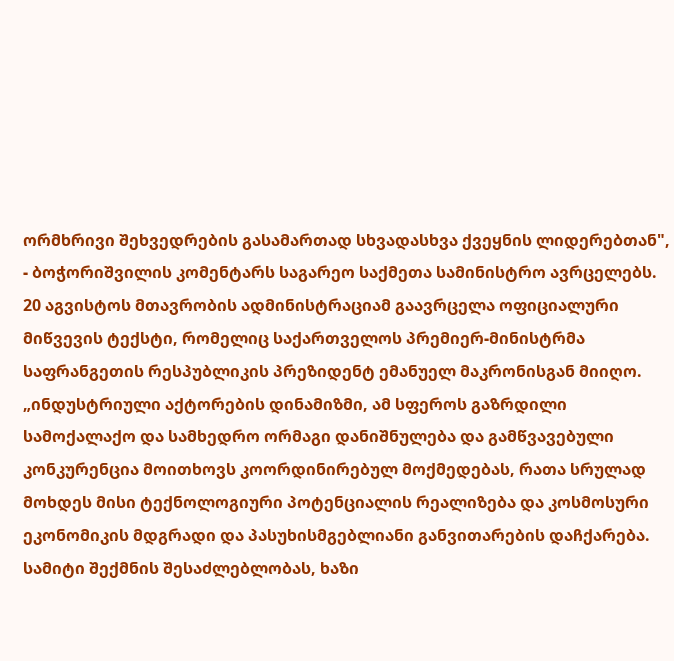ორმხრივი შეხვედრების გასამართად სხვადასხვა ქვეყნის ლიდერებთან", - ბოჭორიშვილის კომენტარს საგარეო საქმეთა სამინისტრო ავრცელებს.
20 აგვისტოს მთავრობის ადმინისტრაციამ გაავრცელა ოფიციალური მიწვევის ტექსტი, რომელიც საქართველოს პრემიერ-მინისტრმა საფრანგეთის რესპუბლიკის პრეზიდენტ ემანუელ მაკრონისგან მიიღო. „ინდუსტრიული აქტორების დინამიზმი, ამ სფეროს გაზრდილი სამოქალაქო და სამხედრო ორმაგი დანიშნულება და გამწვავებული კონკურენცია მოითხოვს კოორდინირებულ მოქმედებას, რათა სრულად მოხდეს მისი ტექნოლოგიური პოტენციალის რეალიზება და კოსმოსური ეკონომიკის მდგრადი და პასუხისმგებლიანი განვითარების დაჩქარება. სამიტი შექმნის შესაძლებლობას, ხაზი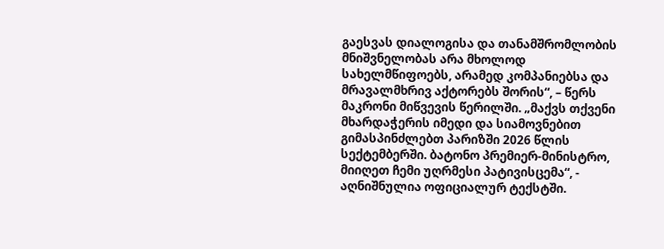გაესვას დიალოგისა და თანამშრომლობის მნიშვნელობას არა მხოლოდ სახელმწიფოებს, არამედ კომპანიებსა და მრავალმხრივ აქტორებს შორის“, – წერს მაკრონი მიწვევის წერილში. „მაქვს თქვენი მხარდაჭერის იმედი და სიამოვნებით გიმასპინძლებთ პარიზში 2026 წლის სექტემბერში. ბატონო პრემიერ-მინისტრო, მიიღეთ ჩემი უღრმესი პატივისცემა“, - აღნიშნულია ოფიციალურ ტექსტში.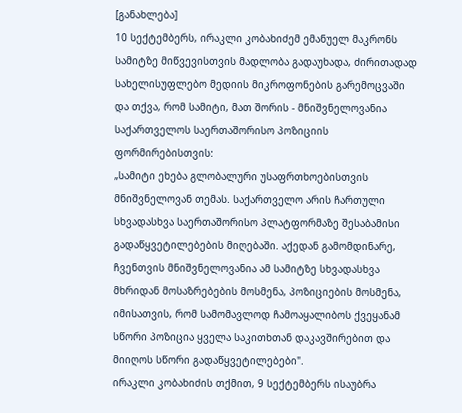[განახლება]
10 სექტემბერს, ირაკლი კობახიძემ ემანუელ მაკრონს სამიტზე მიწვევისთვის მადლობა გადაუხადა, ძირითადად სახელისუფლებო მედიის მიკროფონების გარემოცვაში და თქვა, რომ სამიტი, მათ შორის - მნიშვნელოვანია საქართველოს საერთაშორისო პოზიციის ფორმირებისთვის:
„სამიტი ეხება გლობალური უსაფრთხოებისთვის მნიშვნელოვან თემას. საქართველო არის ჩართული სხვადასხვა საერთაშორისო პლატფორმაზე შესაბამისი გადაწყვეტილებების მიღებაში. აქედან გამომდინარე, ჩვენთვის მნიშვნელოვანია ამ სამიტზე სხვადასხვა მხრიდან მოსაზრებების მოსმენა, პოზიციების მოსმენა, იმისათვის, რომ სამომავლოდ ჩამოაყალიბოს ქვეყანამ სწორი პოზიცია ყველა საკითხთან დაკავშირებით და მიიღოს სწორი გადაწყვეტილებები".
ირაკლი კობახიძის თქმით, 9 სექტემბერს ისაუბრა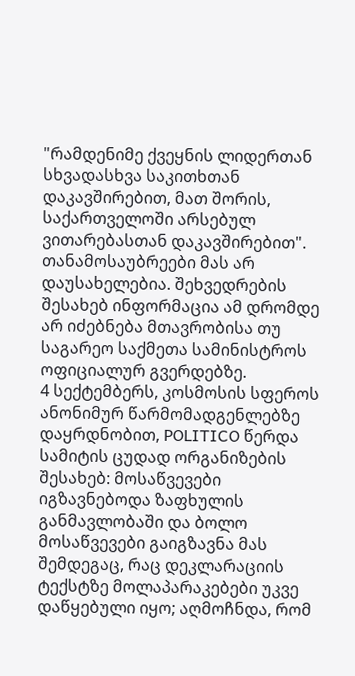"რამდენიმე ქვეყნის ლიდერთან სხვადასხვა საკითხთან დაკავშირებით, მათ შორის, საქართველოში არსებულ ვითარებასთან დაკავშირებით". თანამოსაუბრეები მას არ დაუსახელებია. შეხვედრების შესახებ ინფორმაცია ამ დრომდე არ იძებნება მთავრობისა თუ საგარეო საქმეთა სამინისტროს ოფიციალურ გვერდებზე.
4 სექტემბერს, კოსმოსის სფეროს ანონიმურ წარმომადგენლებზე დაყრდნობით, POLITICO წერდა სამიტის ცუდად ორგანიზების შესახებ: მოსაწვევები იგზავნებოდა ზაფხულის განმავლობაში და ბოლო მოსაწვევები გაიგზავნა მას შემდეგაც, რაც დეკლარაციის ტექსტზე მოლაპარაკებები უკვე დაწყებული იყო; აღმოჩნდა, რომ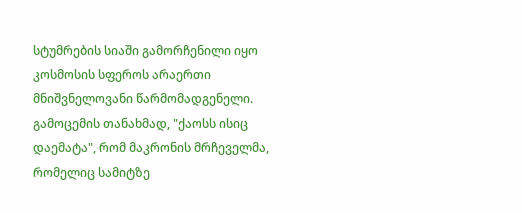სტუმრების სიაში გამორჩენილი იყო კოსმოსის სფეროს არაერთი მნიშვნელოვანი წარმომადგენელი.
გამოცემის თანახმად, "ქაოსს ისიც დაემატა", რომ მაკრონის მრჩეველმა, რომელიც სამიტზე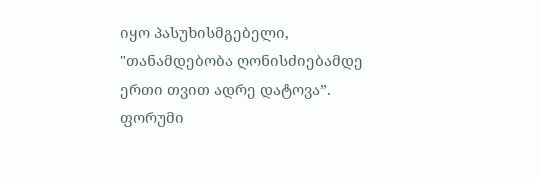იყო პასუხისმგებელი, "თანამდებობა ღონისძიებამდე ერთი თვით ადრე დატოვა”.
ფორუმი